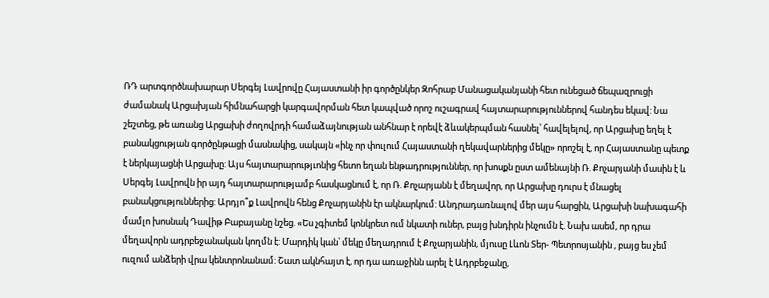ՌԴ արտգործնախարար Սերգեյ Լավրովը Հայաստանի իր գործընկեր Զոհրաբ Մանացականյանի հետ ունեցած ճեպազրուցի ժամանակ Արցախյան հիմնահարցի կարգավորման հետ կապված որոշ ուշագրավ հայտարարություններով հանդես եկավ: Նա շեշտեց, թե առանց Արցախի ժողովրդի համաձայնության անհնար է որեվէ ձևակերպման հասնել՝ հավելելով, որ Արցախը եղել է բանակցության գործընթացի մասնակից, սակայն «ինչ որ փուլում Հայաստանի ղեկավարներից մեկը» որոշել է, որ Հայաստանը պետք է ներկայացնի Արցախը: Այս հայտարարությւոնից հետո եղան ենթադրություններ, որ խոսքն ըստ ամենայնի Ռ. Քոչարյանի մասին է և Սերգեյ Լավրովն իր այդ հայտարարությամբ հասկացնում է, որ Ռ. Քոչարյանն է մեղավոր, որ Արցախը դուրս է մնացել բանակցություններից: Արդյո՞ք Լավրովն հենց Քոչարյանին էր ակնարկում: Անդրադառնալով մեր այս հարցին, Արցախի նախագահի մամլո խոսնակ Դավիթ Բաբայանը նշեց. «Ես չգիտեմ կոնկրետ ում նկատի ուներ, բայց խնդիրն ինչումն է. Նախ ասեմ, որ դրա մեղավորն ադրբեջանական կողմն է: Մարդիկ կան՝ մեկը մեղադրում է Քոչարյանին, մյուսը Լևոն Տեր- Պետրոսյանին , բայց ես չեմ ուզում անձերի վրա կենտրոնանամ: Շատ ակնհայտ է, որ դա առաջինն արել է Ադրբեջանը,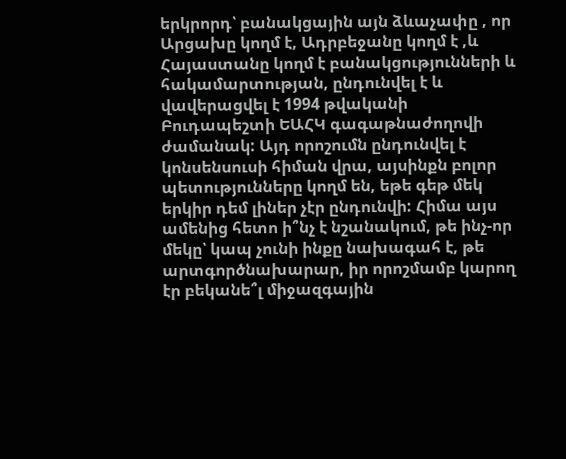երկրորդ՝ բանակցային այն ձևաչափը , որ Արցախը կողմ է, Ադրբեջանը կողմ է ,և Հայաստանը կողմ է բանակցությունների և հակամարտության, ընդունվել է և վավերացվել է 1994 թվականի Բուդապեշտի ԵԱՀԿ գագաթնաժողովի ժամանակ: Այդ որոշումն ընդունվել է կոնսենսուսի հիման վրա, այսինքն բոլոր պետությունները կողմ են, եթե գեթ մեկ երկիր դեմ լիներ չէր ընդունվի: Հիմա այս ամենից հետո ի՞նչ է նշանակում, թե ինչ-որ մեկը՝ կապ չունի ինքը նախագահ է, թե արտգործնախարար, իր որոշմամբ կարող էր բեկանե՞լ միջազգային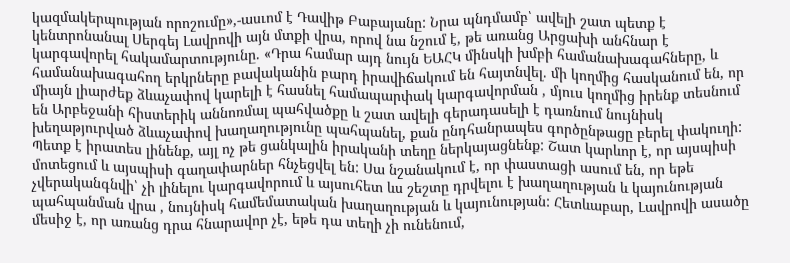կազմակերպության որոշումը»,-ասւոմ է Դավիթ Բաբայանը: Նրա պնդմամբ՝ ավելի շատ պետք է կենտրոնանալ Սերգեյ Լավրովի այն մտքի վրա, որով նա նշում է, թե առանց Արցախի անհնար է կարգավորել հակամարտությունը. «Դրա համար այդ նույն ԵԱՀԿ մինսկի խմբի համանախագահները, և համանախագահող երկրները բավականին բարդ իրավիճակում են հայտնվել. մի կողմից հասկանում են, որ միայն լիարժեք ձևաչափով կարելի է հասնել համապարփակ կարգավորման , մյուս կողմից իրենք տեսնում են Արբեջանի հիստերիկ աննոռմալ պահվածքը և շատ ավելի գերադասելի է դառնում նույնիսկ խեղաթյուրված ձևաչափով խաղաղությունը պահպանել, քան ընդհանրապես գործընթացը բերել փակուղի: Պետք է իրատես լինենք, այլ ոչ թե ցանկալին իրականի տեղը ներկայացնենք: Շատ կարևոր է, որ այսպիսի մոտեցում և այսպիսի գաղափարներ հնչեցվել են: Սա նշանակում է, որ փաստացի ասում են, որ եթե չվերականգնվի՝ չի լինելու կարգավորում և այսուհետ ևս շեշտը դրվելու է խաղաղության և կայունության պահպանման վրա , նույնիսկ համեմատական խաղաղության և կայունության: Հետևաբար, Լավրովի ասածը մեսիջ է, որ առանց դրա հնարավոր չէ, եթե դա տեղի չի ունենում,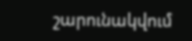շարունակվում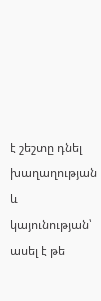է շեշտը դնել խաղաղության և կայունության՝ ասել է թե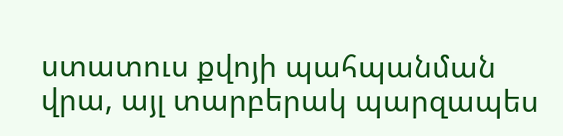ստատուս քվոյի պահպանման վրա, այլ տարբերակ պարզապես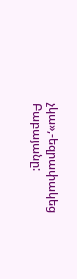չկա»,-եզրափակեց Բաբայանը: